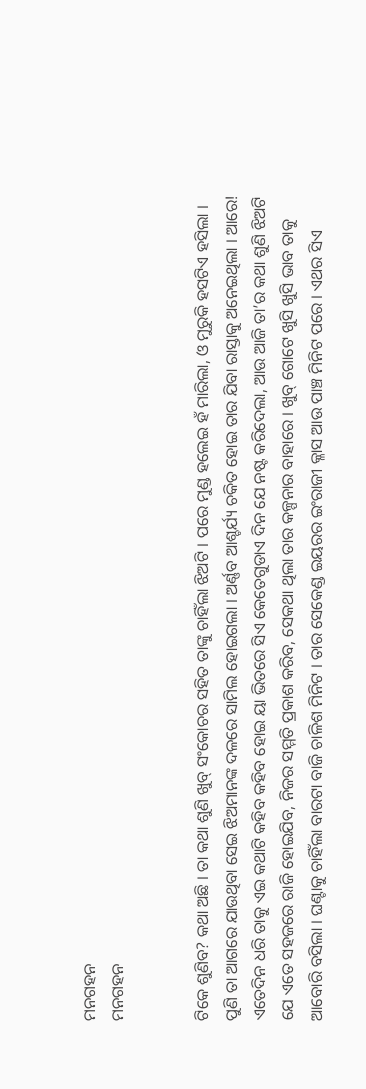ମନଗହନ
ମନଗହନ


ଟିକେ ଶୁଣିବ? କଥା ଅଛି । ତା କଥା ଶୁଣି ଖୁବ୍ ସଂକୋଚର ସହିତ ତାଙ୍କୁ ଚାହିଁଲା ଝିଅଟି । ପରେ ମୁଣ୍ଡ ହଲେଇ ହଁ ମାରିଲା, ଓ ମୁରୁକି ହସଟିଏ ହସିଲା । ପୁଣି ତା ଆଗରେ ଯାଉଥିବା ସେଇ ଝିଅମାନଙ୍କ ଦଳରେ ସାମିଲ ହୋଇଗଲା । ଅର୍ଣ୍ଣବ ଆଶ୍ଚର୍ଯ୍ୟ ଚକିତ ହୋଇ ତାର ଯିବା ରାସ୍ତାକୁ ଅନେଇଥିଲା । ଆରେ! ଏତେଦିନ ଧରି ତାକୁ ଏଇ କଥାଟି କହିବ କହିବ ହୋଇ ୟା ଭିତରେ ସିଏ କେତେଗୁଡାଏ ଦିନ ଯେ ନଷ୍ଟ କରିଦେଲା, ଆଉ ଆଜି ତା’ର କଥା ଶୁଣି ଝିଅଟି ଯେ ଏତେ ସହଜରେ ରାଜି ହୋଇଯିବ, ନିଜର ସମ୍ମତି ପ୍ରକାଶ କରିବ, ସେକଥା ଥିଲା ତାର କଳ୍ପନାର ବାହାରେ । ଖୁବ୍ ଗୋଟେ ଖୁସି ଖୁସି ଭାବ ତାକୁ ଆବୋରି ବସିଲା । ଘଣ୍ଟାକୁ ଚାହିଁଲା ବାରଟା ବାଜି ଚାଳିଶ ମିନିଟ । ତାର ସେକେଣ୍ଡ ଇୟରର ଇଂରାଜୀ କ୍ଳାସ ଆଉ ପାଞ୍ଚ ମିନିଟ ପରେ । ଏଥର ସିଏ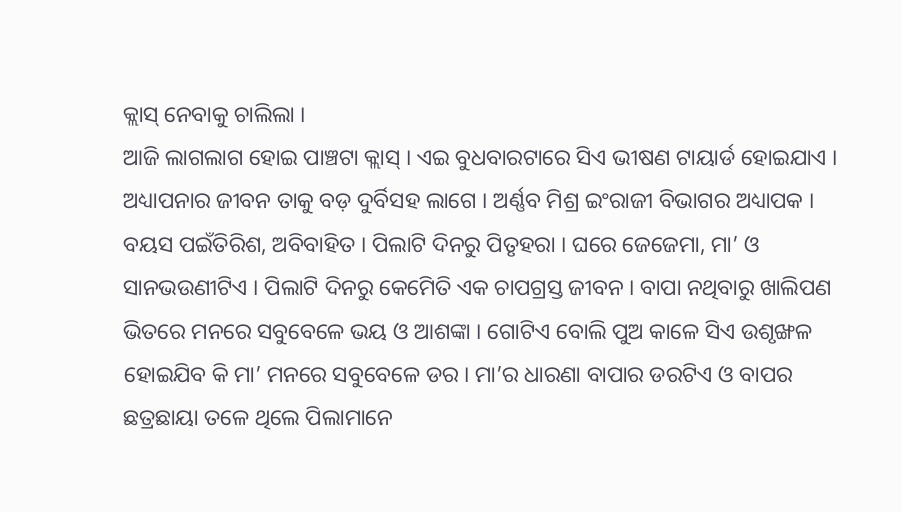କ୍ଲାସ୍ ନେବାକୁ ଚାଲିଲା ।
ଆଜି ଲାଗଲାଗ ହୋଇ ପାଞ୍ଚଟା କ୍ଲାସ୍ । ଏଇ ବୁଧବାରଟାରେ ସିଏ ଭୀଷଣ ଟାୟାର୍ଡ ହୋଇଯାଏ । ଅଧ୍ୟାପନାର ଜୀବନ ତାକୁ ବଡ଼ ଦୁର୍ବିସହ ଲାଗେ । ଅର୍ଣ୍ଣବ ମିଶ୍ର ଇଂରାଜୀ ବିଭାଗର ଅଧ୍ୟାପକ । ବୟସ ପଇଁତିରିଶ, ଅବିବାହିତ । ପିଲାଟି ଦିନରୁ ପିତୃହରା । ଘରେ ଜେଜେମା, ମା’ ଓ ସାନଭଉଣୀଟିଏ । ପିଲାଟି ଦିନରୁ କେମେିତି ଏକ ଚାପଗ୍ରସ୍ତ ଜୀବନ । ବାପା ନଥିବାରୁ ଖାଲିପଣ ଭିତରେ ମନରେ ସବୁବେଳେ ଭୟ ଓ ଆଶଙ୍କା । ଗୋଟିଏ ବୋଲି ପୁଅ କାଳେ ସିଏ ଉଶୃଙ୍ଖଳ ହୋଇଯିବ କି ମା’ ମନରେ ସବୁବେଳେ ଡର । ମା’ର ଧାରଣା ବାପାର ଡରଟିଏ ଓ ବାପର ଛତ୍ରଛାୟା ତଳେ ଥିଲେ ପିଲାମାନେ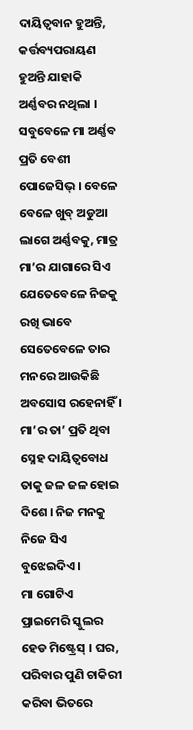ଦାୟିତ୍ୱବାନ ହୁଅନ୍ତି, କର୍ତ୍ତବ୍ୟପରାୟଣ ହୁଅନ୍ତି ଯାହାକି ଅର୍ଣ୍ଣବର ନଥିଲା । ସବୁବେଳେ ମା ଅର୍ଣ୍ଣବ ପ୍ରତି ବେଶୀ ପୋଜେସିଭ୍ । ବେଳେ ବେଳେ ଖୁବ୍ ଅଡୁଆ ଲାଗେ ଅର୍ଣ୍ଣବକୁ, ମାତ୍ର ମା’ର ଯାଗାରେ ସିଏ ଯେତେବେଳେ ନିଜକୁ ରଖି ଭାବେ ସେତେବେଳେ ତାର ମନରେ ଆଉକିଛି ଅବସୋସ ରହେନାହିଁ । ମା’ର ତା’ ପ୍ରତି ଥିବା ସ୍ନେହ ଦାୟିତ୍ୱବୋଧ ତାକୁ ଜଳ ଜଳ ହୋଇ ଦିଶେ । ନିଜ ମନକୁ ନିଜେ ସିଏ ବୁଝେଇଦିଏ ।
ମା ଗୋଟିଏ ପ୍ରାଇମେରି ସ୍କୁଲର ହେଡ ମିଷ୍ଟ୍ରେସ୍ । ଘର, ପରିବାର ପୁଣି ଚାକିରୀ କରିବା ଭିତରେ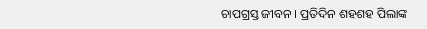ଚାପଗ୍ରସ୍ତ ଜୀବନ । ପ୍ରତିଦିନ ଶହଶହ ପିଲାଙ୍କ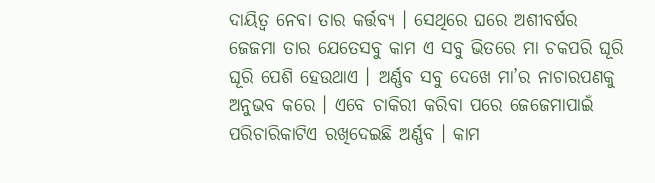ଦାୟିତ୍ୱ ନେବା ତାର କର୍ତ୍ତବ୍ୟ । ସେଥିରେ ଘରେ ଅଶୀବର୍ଷର ଜେଜମା ତାର ଯେତେସବୁ କାମ ଏ ସବୁ ଭିତରେ ମା ଚକପରି ଘୂରି ଘୂରି ପେଶି ହେଉଥାଏ । ଅର୍ଣ୍ଣବ ସବୁ ଦେଖେ ମା’ର ନାଚାରପଣକୁ ଅନୁଭବ କରେ । ଏବେ ଚାକିରୀ କରିବା ପରେ ଜେଜେମାପାଇଁ ପରିଚାରିକାଟିଏ ରଖିଦେଇଛି ଅର୍ଣ୍ଣବ । କାମ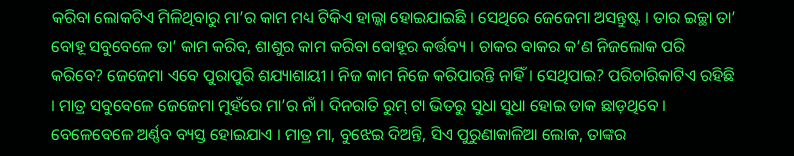କରିବା ଲୋକଟିଏ ମିଳିଥିବାରୁ ମା’ର କାମ ମଧ୍ୟ ଟିକିଏ ହାଲ୍କା ହୋଇଯାଇଛି । ସେଥିରେ ଜେଜେମା ଅସନ୍ତୁଷ୍ଟ । ତାର ଇଚ୍ଛା ତା’ ବୋହୂ ସବୁବେଳେ ତା’ କାମ କରିବ, ଶାଶୁର କାମ କରିବା ବୋହୂର କର୍ତ୍ତବ୍ୟ । ଚାକର ବାକର କ’ଣ ନିଜଲୋକ ପରି କରିବେ? ଜେଜେମା ଏବେ ପୁରାପୁରି ଶଯ୍ୟାଶାୟୀ । ନିଜ କାମ ନିଜେ କରିପାରନ୍ତି ନାହିଁ । ସେଥିପାଇ? ପରିଚାରିକାଟିଏ ରହିଛି । ମାତ୍ର ସବୁବେଳେ ଜେଜେମା ମୁହଁରେ ମା’ର ନାଁ । ଦିନରାତି ରୁମ୍ ଟା ଭିତରୁ ସୁଧା ସୁଧା ହୋଇ ଡାକ ଛାଡ଼ଥିବେ । ବେଳେବେଳେ ଅର୍ଣ୍ଣବ ବ୍ୟସ୍ତ ହୋଇଯାଏ । ମାତ୍ର ମା, ବୁଝେଇ ଦିଅନ୍ତି, ସିଏ ପୁରୁଣାକାଳିଆ ଲୋକ, ତାଙ୍କର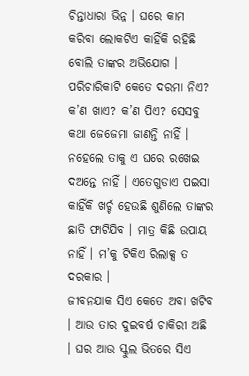ଚିନ୍ତାଧାରା ଭିନ୍ନ । ଘରେ କାମ କରିବା ଲୋକଟିଏ କାହିଁକି ରହିଛି ବୋଲି ତାଙ୍କର ଅଭିଯୋଗ । ପରିଚାରିକାଟି କେତେ ଦରମା ନିଏ? କ’ଣ ଖାଏ? କ’ଣ ପିଏ? ସେସବୁ କଥା ଜେଜେମା ଜାଣନ୍ତି ନାହିଁ । ନହେଲେ ତାକୁ ଏ ଘରେ ରଖେଇ ଦଅନ୍ତେ ନାହିଁ । ଏତେଗୁଡାଏ ପଇସା କାହିଁକି ଖର୍ଚ୍ଚ ହେଉଛି ଶୁଣିଲେ ତାଙ୍କର ଛାତି ଫାଟିଯିବ । ମାତ୍ର କିଛି ଉପାୟ ନାହିଁ । ମ’କୁ ଟିକିଏ ରିଲାକ୍ସ ତ ଦରକାର ।
ଜୀବନଯାକ ସିଏ କେତେ ଅବା ଖଟିବ । ଆଉ ତାର ଦୁଇବର୍ଷ ଚାକିରୀ ଅଛି । ଘର ଆଉ ସ୍କୁଲ ଭିତରେ ସିଏ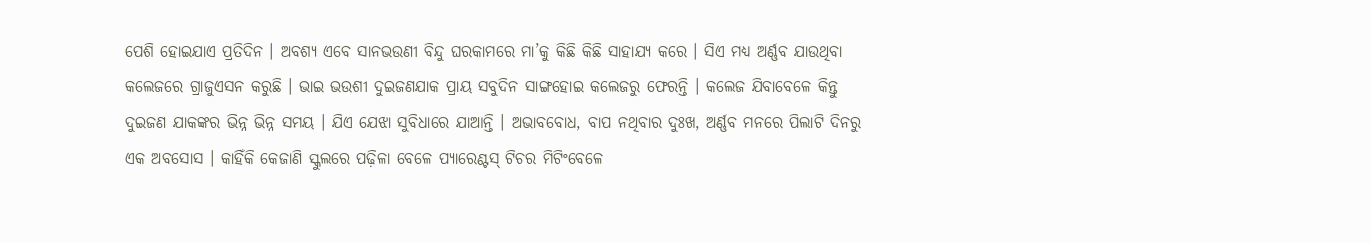ପେଶି ହୋଇଯାଏ ପ୍ରତିଦିନ । ଅବଶ୍ୟ ଏବେ ସାନଭଉଣୀ ବିନ୍ଦୁ ଘରକାମରେ ମା’କୁ କିଛି କିଛି ସାହାଯ୍ୟ କରେ । ସିଏ ମଧ୍ୟ ଅର୍ଣ୍ଣବ ଯାଉଥିବା କଲେଜରେ ଗ୍ରାଜୁଏସନ କରୁଛି । ଭାଇ ଭଉଶୀ ଦୁଇଜଣଯାକ ପ୍ରାୟ ସବୁଦିନ ସାଙ୍ଗହୋଇ କଲେଜରୁ ଫେରନ୍ତି । କଲେଜ ଯିବାବେଳେ କିନ୍ତୁ ଦୁଇଜଣ ଯାକଙ୍କର ଭିନ୍ନ ଭିନ୍ନ ସମୟ । ଯିଏ ଯେଝା ସୁବିଧାରେ ଯାଆନ୍ତି । ଅଭାବବୋଧ, ବାପ ନଥିବାର ଦୁଃଖ, ଅର୍ଣ୍ଣବ ମନରେ ପିଲାଟି ଦିନରୁ ଏକ ଅବସୋସ । କାହିଁକି କେଜାଣି ସ୍କୁଲରେ ପଢ଼ିଳା ବେଳେ ପ୍ୟାରେଣ୍ଟସ୍ ଟିଚର ମିଟିଂବେଳେ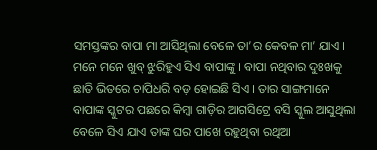ସମସ୍ତଙ୍କର ବାପା ମା ଆସିଥିଲା ବେଳେ ତା’ର କେବଳ ମା’ ଯାଏ । ମନେ ମନେ ଖୁବ୍ ଝୁରିହୁଏ ସିଏ ବାପାଙ୍କୁ । ବାପା ନଥିବାର ଦୁଃଖକୁ ଛାତି ଭିତରେ ଚାପିଧରି ବଡ଼ ହୋଇଛି ସିଏ । ତାର ସାଙ୍ଗମାନେ ବାପାଙ୍କ ସ୍କୁଟର ପଛରେ କିମ୍ବା ଗାଡ଼ିର ଆଗସିଟ୍ରେ ବସି ସ୍କୁଲ ଆସୁଥିଲା ବେଳେ ସିଏ ଯାଏ ତାଙ୍କ ଘର ପାଖେ ରହୁଥିବା ରଥିଆ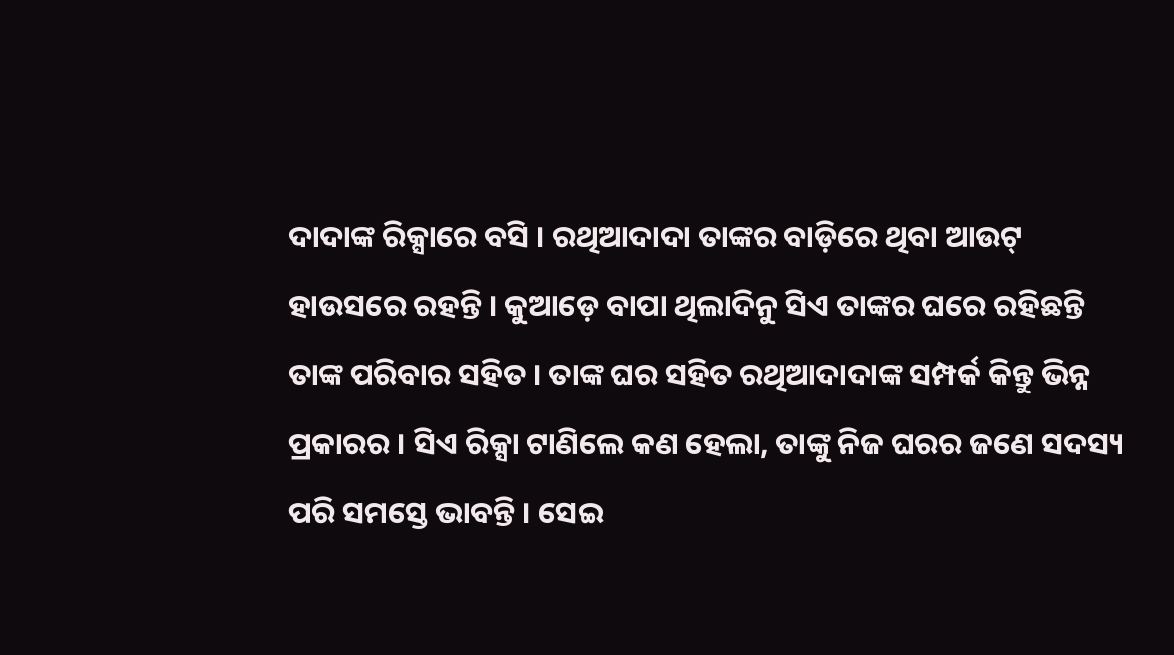ଦାଦାଙ୍କ ରିକ୍ସାରେ ବସି । ରଥିଆଦାଦା ତାଙ୍କର ବାଡ଼ିରେ ଥିବା ଆଉଟ୍ ହାଉସରେ ରହନ୍ତି । କୁଆଡ଼େ ବାପା ଥିଲାଦିନୁ ସିଏ ତାଙ୍କର ଘରେ ରହିଛନ୍ତି ତାଙ୍କ ପରିବାର ସହିତ । ତାଙ୍କ ଘର ସହିତ ରଥିଆଦାଦାଙ୍କ ସମ୍ପର୍କ କିନ୍ତୁ ଭିନ୍ନ ପ୍ରକାରର । ସିଏ ରିକ୍ସା ଟାଣିଲେ କଣ ହେଲା, ତାଙ୍କୁ ନିଜ ଘରର ଜଣେ ସଦସ୍ୟ ପରି ସମସ୍ତେ ଭାବନ୍ତି । ସେଇ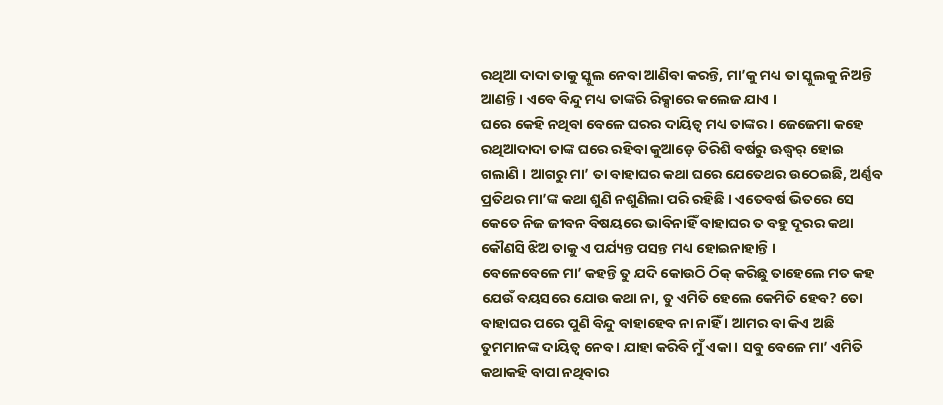ରଥିଆ ଦାଦା ତାକୁ ସ୍କୁଲ ନେବା ଆଣିବା କରନ୍ତି, ମା’କୁ ମଧ୍ୟ ତା ସ୍କୁଲକୁ ନିଅନ୍ତି ଆଣନ୍ତି । ଏବେ ବିନ୍ଦୁ ମଧ୍ୟ ତାଙ୍କରି ରିକ୍ସାରେ କଲେଜ ଯାଏ ।
ଘରେ କେହି ନଥିବା ବେଳେ ଘରର ଦାୟିତ୍ୱ ମଧ୍ୟ ତାଙ୍କର । ଜେଜେମା କହେ ରଥିଆଦାଦା ତାଙ୍କ ଘରେ ରହିବା କୁଆଡ଼େ ତିରିଶି ବର୍ଷରୁ ଊଦ୍ଧ୍ୱର୍ ହୋଇ ଗଲାଣି । ଆଗରୁ ମା’ ତା ବାହାଘର କଥା ଘରେ ଯେତେଥର ଉଠେଇଛି, ଅର୍ଣ୍ଣବ ପ୍ରତିଥର ମା’ଙ୍କ କଥା ଶୁଣି ନଶୁଣିଲା ପରି ରହିଛି । ଏତେବର୍ଷ ଭିତରେ ସେ କେତେ ନିଜ ଜୀବନ ବିଷୟରେ ଭାବିନାହିଁ ବାହାଘର ତ ବହୁ ଦୂରର କଥା କୌଣସି ଝିଅ ତାକୁ ଏ ପର୍ଯ୍ୟନ୍ତ ପସନ୍ତ ମଧ୍ୟ ହୋଇନାହାନ୍ତି ।
ବେଳେବେଳେ ମା’ କହନ୍ତି ତୁ ଯଦି କୋଉଠି ଠିକ୍ କରିଛୁ ତାହେଲେ ମତ କହ ଯେଉଁ ବୟସରେ ଯୋଉ କଥା ନା, ତୁ ଏମିତି ହେଲେ କେମିତି ହେବ? ତୋ ବାହାଘର ପରେ ପୁଣି ବିନ୍ଦୁ ବାହାହେବ ନା ନାହିଁ । ଆମର ବା କିଏ ଅଛି ତୁମମାନଙ୍କ ଦାୟିତ୍ୱ ନେବ । ଯାହା କରିବି ମୁଁ ଏକା । ସବୁ ବେଳେ ମା’ ଏମିତି କଥାକହି ବାପା ନଥିବାର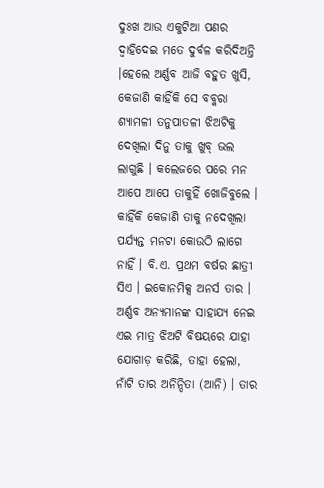ଦୁଃଖ ଆଉ ଏକୁଟିଆ ପଣର ଦ୍ୱାହିଦେଇ ମତେ ଦୁର୍ବଳ କରିଦିଅନ୍ତି ।ହେଲେ ଅର୍ଣ୍ଣବ ଆଜି ବହୁତ ଖୁସି, କେଜାଣି କାହିଁକି ସେ ବବ୍କରା ଶ୍ୟାମଳୀ ତନୁପାତଳୀ ଝିଅଟିକୁ ଦେଖିଲା ଦିନୁ ତାକୁ ଖୁବ୍ ଭଲ ଲାଗୁଛି । କଲେଜରେ ପରେ ମନ ଆପେ ଆପେ ତାକୁହିଁ ଖୋଜିବୁଲେ । କାହିଁକି କେଜାଣି ତାକୁ ନଦେଖିଲା ପର୍ଯ୍ୟନ୍ତ ମନଟା କୋଉଠି ଲାଗେ ନାହିଁ । ବି.ଏ. ପ୍ରଥମ ବର୍ଷର ଛାତ୍ରୀ ସିଏ । ଇକୋନମିକ୍ସ ଅନର୍ସ ତାର । ଅର୍ଣ୍ଣବ ଅନ୍ୟମାନଙ୍କ ସାହାଯ୍ୟ ନେଇ ଏଇ ମାତ୍ର ଝିଅଟି ବିଷୟରେ ଯାହା ଯୋଗାଡ଼ କରିଛି, ତାହା ହେଲା, ନାଁଟି ତାର ଅନିନ୍ଦିତା (ଆନି) । ତାର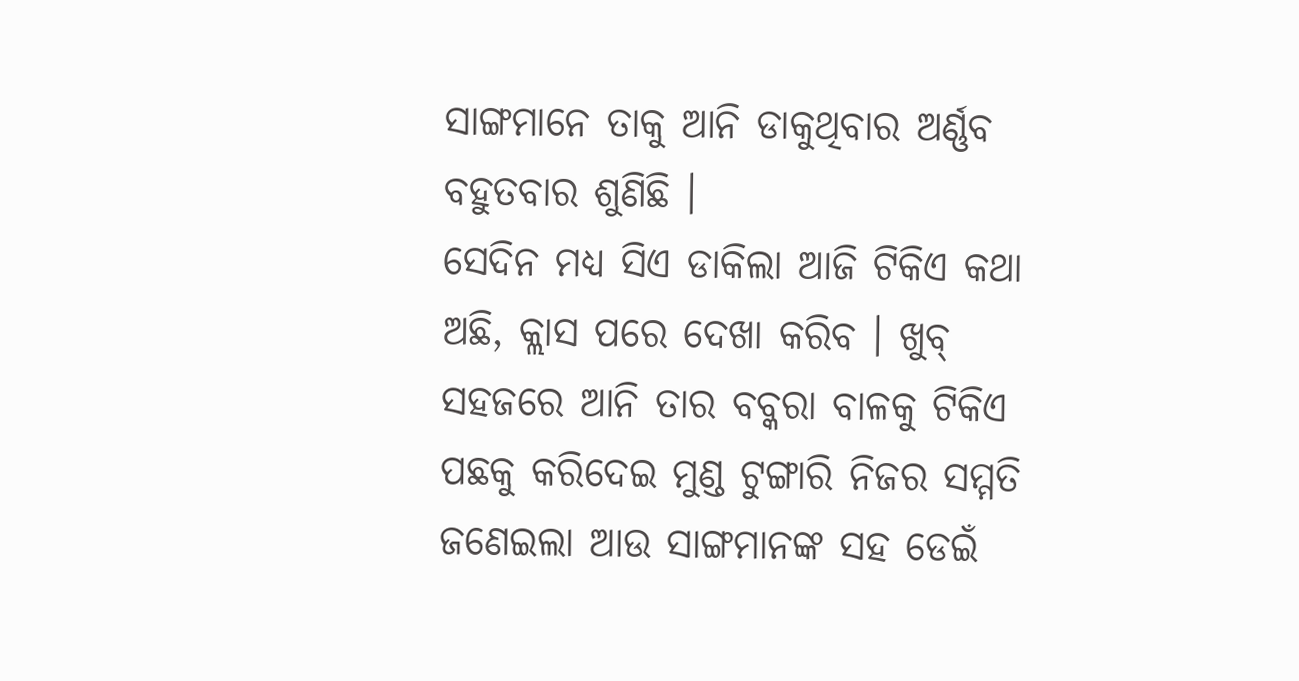ସାଙ୍ଗମାନେ ତାକୁ ଆନି ଡାକୁଥିବାର ଅର୍ଣ୍ଣବ ବହୁତବାର ଶୁଣିଛି ।
ସେଦିନ ମଧ୍ୟ ସିଏ ଡାକିଲା ଆଜି ଟିକିଏ କଥା ଅଛି, କ୍ଲାସ ପରେ ଦେଖା କରିବ । ଖୁବ୍ ସହଜରେ ଆନି ତାର ବବ୍କରା ବାଳକୁ ଟିକିଏ ପଛକୁ କରିଦେଇ ମୁଣ୍ଡ ଟୁଙ୍ଗାରି ନିଜର ସମ୍ମତି ଜଣେଇଲା ଆଉ ସାଙ୍ଗମାନଙ୍କ ସହ ଡେଇଁ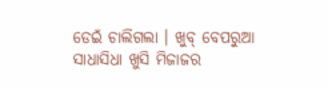ଡେଇଁ ଚାଲିଗଲା । ଖୁବ୍ ବେପରୁଆ ସାଧାସିଧା ଖୁସି ମିଜାଜର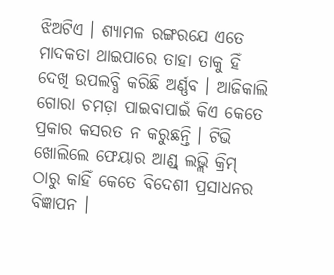ଝିଅଟିଏ । ଶ୍ୟାମଳ ରଙ୍ଗରଯେ ଏତେ ମାଦକତା ଥାଇପାରେ ତାହା ତାକୁ ହିଁ ଦେଖି ଉପଲବ୍ଧି କରିଛି ଅର୍ଣ୍ଣବ । ଆଜିକାଲି ଗୋରା ଚମଡ଼ା ପାଇବାପାଇଁ କିଏ କେତେ ପ୍ରକାର କସରତ ନ କରୁଛନ୍ତି । ଟିଭି ଖୋଲିଲେ ଫେୟାର ଆଣ୍ଡ୍ ଲଭ୍ଲି କ୍ରିମ୍ ଠାରୁ କାହିଁ କେତେ ବିଦେଶୀ ପ୍ରସାଧନର ବିଜ୍ଞାପନ ।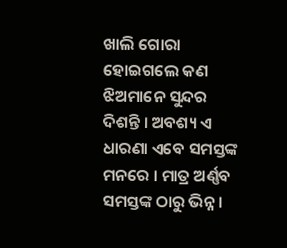ଖାଲି ଗୋରା ହୋଇଗଲେ କଣ ଝିଅମାନେ ସୁନ୍ଦର ଦିଶନ୍ତି । ଅବଶ୍ୟ ଏ ଧାରଣା ଏବେ ସମସ୍ତଙ୍କ ମନରେ । ମାତ୍ର ଅର୍ଣ୍ଣବ ସମସ୍ତଙ୍କ ଠାରୁ ଭିନ୍ନ ।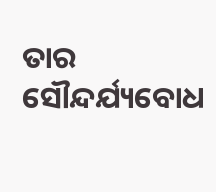ତାର ସୌନ୍ଦର୍ଯ୍ୟବୋଧ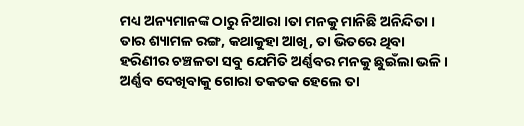ମଧ୍ୟ ଅନ୍ୟମାନଙ୍କ ଠାରୁ ନିଆରା ।ତା ମନକୁ ମାନିଛି ଅନିନ୍ଦିତା । ତାର ଶ୍ୟାମଳ ରଙ୍ଗ, କଥାକୁହା ଆଖି, ତା ଭିତରେ ଥିବା ହରିଣୀର ଚଞ୍ଚଳତା ସବୁ ଯେମିତି ଅର୍ଣ୍ଣବର ମନକୁ ଛୁଇଁଲା ଭଳି । ଅର୍ଣ୍ଣବ ଦେଖିବାକୁ ଗୋରା ତକତକ ହେଲେ ତା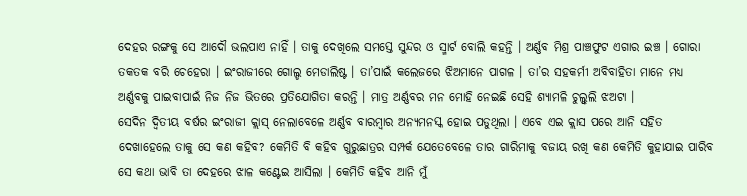ଦେହର ରଙ୍ଗକୁ ସେ ଆଦୌ ଭଲପାଏ ନାହିଁ । ତାକୁ ଦେଖିଲେ ସମସ୍ତେ ସୁନ୍ଦର ଓ ସ୍ମାର୍ଟ ବୋଲି କହନ୍ତି । ଅର୍ଣ୍ଣବ ମିଶ୍ର ପାଞ୍ଚଫୁଟ ଏଗାର ଇଞ୍ଚ । ଗୋରା ତକତକ ବରି ଚେହେରା । ଇଂରାଜୀରେ ଗୋଲ୍ଡ ମେଡାଲିଷ୍ଟ । ତା’ପାଇଁ କଲେଜରେ ଝିଅମାନେ ପାଗଳ । ତା’ର ସହକର୍ମୀ ଅବିବାହିତା ମାନେ ମଧ୍ୟ ଅର୍ଣ୍ଣବକୁ ପାଇବାପାଇଁ ନିଜ ନିଜ ଭିତରେ ପ୍ରତିଯୋଗିତା କରନ୍ତି । ମାତ୍ର ଅର୍ଣ୍ଣବର ମନ ମୋହି ନେଇଛି ସେହି ଶ୍ୟାମଳି ଚୁଲ୍ବୁଲି ଝଅଟା ।
ସେଦିନ ଦ୍ୱିତୀୟ ବର୍ଷର ଇଂରାଜୀ କ୍ଲାସ୍ ନେଲାବେଳେ ଅର୍ଣ୍ଣବ ବାରମ୍ବାର ଅନ୍ୟମନସ୍କ ହୋଇ ପଡୁଥିଲା । ଏବେ ଏଇ କ୍ଲାସ ପରେ ଆନି ସହିତ ଦେଖାହେଲେ ତାକୁ ସେ କଣ କହିବ? କେମିତି ବି କହିବ ଗୁରୁଛାତ୍ରର ସମ୍ପର୍କ ଯେତେବେଳେ ତାର ଗାରିମାକୁ ବଜାୟ ରଖି କଣ କେମିତି କୁହାଯାଇ ପାରିବ ସେ କଥା ଭାବି ତା ଦେହରେ ଝାଳ କଣ୍ଟେଇ ଆସିଲା । କେମିତି କହିବ ଆନି ମୁଁ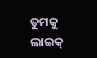ତୁମକୁ ଲାଇକ୍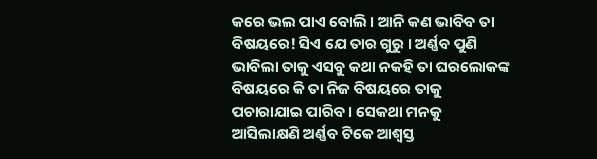କରେ ଭଲ ପାଏ ବୋଲି । ଆନି କଣ ଭାବିବ ତା ବିଷୟରେ! ସିଏ ଯେ ତାର ଗୁରୁ । ଅର୍ଣ୍ଣବ ପୁଣି ଭାବିଲା ତାକୁ ଏସବୁ କଥା ନକହି ତା ଘରଲୋକଙ୍କ ବିଷୟରେ କି ତା ନିଜ ବିଷୟରେ ତାକୁ ପଚାରାଯାଇ ପାରିବ । ସେକଥା ମନକୁ ଆସିଲାକ୍ଷଣି ଅର୍ଣ୍ଣବ ଟିକେ ଆଶ୍ୱସ୍ତ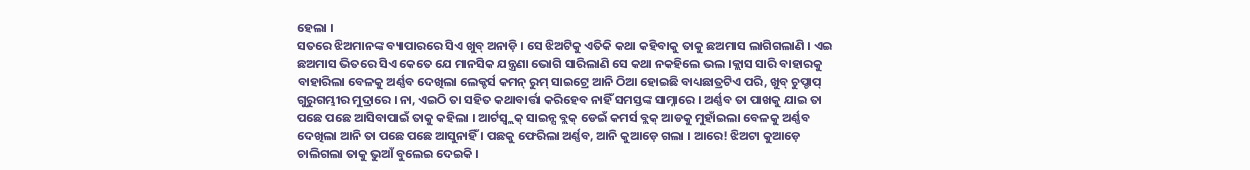ହେଲା ।
ସତରେ ଝିଅମାନଙ୍କ ବ୍ୟାପାରରେ ସିଏ ଖୁବ୍ ଅନାଡ଼ି । ସେ ଝିଅଟିକୁ ଏତିକି କଥା କହିବାକୁ ତାକୁ ଛଅମାସ ଲାଗିଗଲାଣି । ଏଇ ଛଅମାସ ଭିତରେ ସିଏ କେତେ ଯେ ମାନସିକ ଯନ୍ତ୍ରଣା ଭୋଗି ସାରିଲାଣି ସେ କଥା ନକହିଲେ ଭଲ ।କ୍ଲାସ ସାରି ବାହାରକୁ ବାହାରିଲା ବେଳକୁ ଅର୍ଣ୍ଣବ ଦେଖିଲା ଲେକ୍ଚର୍ସ କମନ୍ ରୁମ୍ ସାଇଟ୍ରେ ଆନି ଠିଆ ହୋଇଛି ବାଧ୍ୟଛାତ୍ରଟିଏ ପରି, ଖୁବ୍ ଚୁପ୍ଚାପ୍ ଗୁରୁଗମ୍ଭୀର ମୁଦ୍ରାରେ । ନା, ଏଇଠି ତା ସହିତ କଥାବାର୍ତ୍ତା କରିହେବ ନାହିଁ ସମସ୍ତଙ୍କ ସାମ୍ନାରେ । ଅର୍ଣ୍ଣବ ତା ପାଖକୁ ଯାଇ ତା ପଛେ ପଛେ ଆସିବାପାଇଁ ତାକୁ କହିଲା । ଆର୍ଟସ୍ବ୍ଲକ୍ ସାଇନ୍ସ ବ୍ଲକ୍ ଡେଇଁ କମର୍ସ ବ୍ଲକ୍ ଆଡକୁ ମୁହାଁଇଲା ବେଳକୁ ଅର୍ଣ୍ଣବ ଦେଖିଲା ଆନି ତା ପଛେ ପଛେ ଆସୁନାହିଁ । ପଛକୁ ଫେରିଲା ଅର୍ଣ୍ଣବ, ଆନି କୁଆଡ଼େ ଗଲା । ଆରେ! ଝିଅଟା କୁଆଡ଼େ ଚାଲିଗଲା ତାକୁ ଭୁଆଁ ବୁଲେଇ ଦେଇକି ।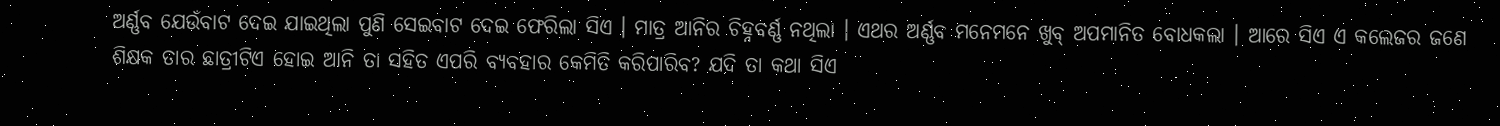ଅର୍ଣ୍ଣବ ଯେଉଁବାଟ ଦେଇ ଯାଇଥିଲା ପୁଣି ସେଇବାଟ ଦେଇ ଫେରିଲା ସିଏ । ମାତ୍ର ଆନିର ଚିହ୍ନବର୍ଣ୍ଣ ନଥିଲା । ଏଥର ଅର୍ଣ୍ଣବ ମନେମନେ ଖୁବ୍ ଅପମାନିତ ବୋଧକଲା । ଆରେ ସିଏ ଏ କଲେଜର ଜଣେ ଶିକ୍ଷକ ତାର ଛାତ୍ରୀଟିଏ ହୋଇ ଆନି ତା ସହିତ ଏପରି ବ୍ୟବହାର କେମିତି କରିପାରିବ? ଯଦି ତା କଥା ସିଏ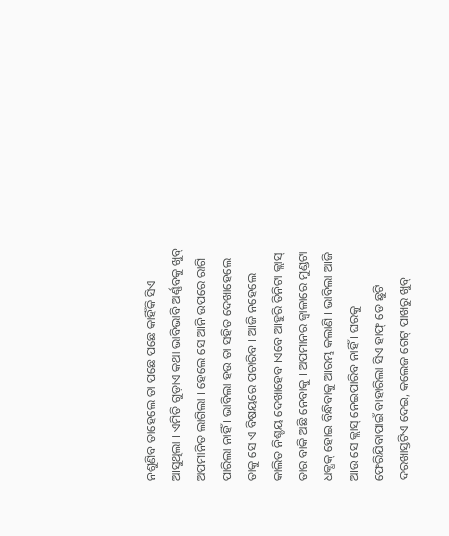ନଶୁଣିବ ତାହେଲେ ତା ପଛେ ପଛେ କାହିଁକି ସିଏ ଆସୁଥିଲା । ଏମିତି ଗୁଡ଼ାଏ କଥା ଭାବିଭାବି ଅର୍ଣ୍ଣବକୁ ଖୁବ୍ ଅପମାନିତ ଲାଗିଲା । ହେଲେ ସେ ଆନି ଉପରେ ରାଗି ପାରିଲା ନାହିଁ । ଭାବିଲା ହଉ ତା ସହିତ ଦେଖାହେଲେ ତାକୁ ସେ ଏ ବିଷୟରେ ପଚାରିବ । ଆଜି ନହେଲେ କାଲିତ ନିଶ୍ଚୟ ଦେଖାହେବ ।ଏବେ ଆହୁରି ତିନିଟା କ୍ଲାସ୍ ତାର ବାକି ଅଛି ନେବାକୁ । ଅପମାନର ଜ୍ୱାଳାରେ ମୁଣ୍ଡଟା ଧକ୍ଧକ୍ ହୋଇ ବିନ୍ଧିବାକୁ ଆରମ୍ଭ କଲାଣି । ଭାବିଲା ଆଜି ଆଉ ସେ କ୍ଲାସ୍ ନେଇପାରିବ ନାହିଁ । ଘରକୁ ଫେରିଯିବାପାଇଁ ବାହାରିଲା ସିଏ ହାଫ୍ ଡେ ଛୁଟି ଦରଖାସ୍ତଟିଏ ଦେଇ, କଲେଜ ଗେଟ୍ ପାଖରୁ ଖୁବ୍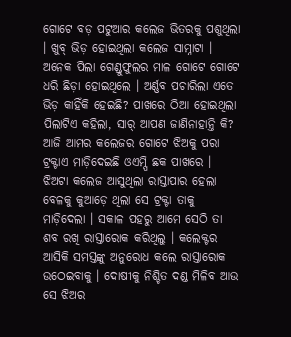ଗୋଟେ ବଡ଼ ପଟୁଆର କଲେଜ ଭିତରକୁ ପଶୁଥିଲା । ଖୁବ୍ ଭିଡ଼ ହୋଇଥିଲା କଲେଜ ସାମ୍ନାଟା । ଅନେକ ପିଲା ଗେଣ୍ଡୁଫୁଲର ମାଳ ଗୋଟେ ଗୋଟେ ଧରି ଛିଡ଼ା ହୋଇଥିଲେ । ଅର୍ଣ୍ଣବ ପଚାରିଲା ଏତେ ଭିଡ଼ କାହିଁକି ହେଇଛି? ପାଖରେ ଠିଆ ହୋଇଥିଲା ପିଲାଟିଏ କହିଲା, ସାର୍ ଆପଣ ଜାଣିନାହାନ୍ତି କି? ଆଜି ଆମର କଲେଜର ଗୋଟେ ଝିଅକୁ ପରା ଟ୍ରକ୍ଟାଏ ମାଡ଼ିଦେଇଛି ଓଏମ୍ପି ଛକ ପାଖରେ । ଝିଅଟା କଲେଜ ଆସୁଥିଲା ରାସ୍ତାପାର ହେଲା ବେଳକୁ କୁଆଡ଼େ ଥିଲା ସେ ଟ୍ରକ୍ଟା ତାକୁ ମାଡ଼ିଦେଲା । ସକାଳ ପହରୁ ଆମେ ସେଠି ତା ଶବ ରଖି ରାସ୍ତାରୋକ କରିଥିଲୁ । କଲେକ୍ଟର ଆସିକି ସମସ୍ତଙ୍କୁ ଅନୁରୋଧ କଲେ ରାସ୍ତାରୋକ ଉଠେଇବାକୁ । ଦୋଷୀକୁ ନିଶ୍ଚିତ ଦଣ୍ଡ ମିଳିବ ଆଉ ସେ ଝିଅର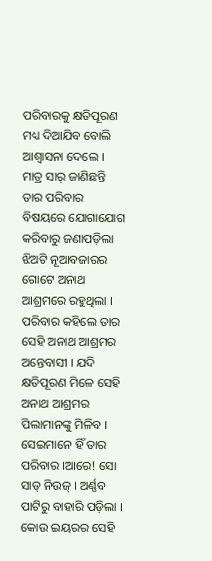ପରିବାରକୁ କ୍ଷତିପୂରଣ ମଧ୍ୟ ଦିଆଯିବ ବୋଲି ଆଶ୍ୱାସନା ଦେଲେ । ମାତ୍ର ସାର୍ ଜାଣିଛନ୍ତି ତାର ପରିବାର ବିଷୟରେ ଯୋଗାଯୋଗ କରିବାରୁ ଜଣାପଡ଼ିଲା ଝିଅଟି ନୂଆବଜାରର ଗୋଟେ ଅନାଥ ଆଶ୍ରମରେ ରହୁଥିଲା । ପରିବାର କହିଲେ ତାର ସେହି ଅନାଥ ଆଶ୍ରମର ଅନ୍ତେବାସୀ । ଯଦି କ୍ଷତିପୂରଣ ମିଳେ ସେହି ଅନାଥ ଆଶ୍ରମର ପିଲାମାନଙ୍କୁ ମିଳିବ । ସେଇମାନେ ହିଁ ତାର ପରିବାର ।ଆରେ! ସୋ ସାଡ୍ ନିଉଜ୍ । ଅର୍ଣ୍ଣବ ପାଟିରୁ ବାହାରି ପଡ଼ିଲା । କୋଉ ଇୟରର ସେହି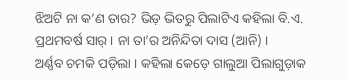ଝିଅଟି ନା କ’ଣ ତାର? ଭିଡ଼ ଭିତରୁ ପିଲାଟିଏ କହିଲା ବି.ଏ. ପ୍ରଥମବର୍ଷ ସାର୍ । ନା ତା’ର ଅନିନ୍ଦିତା ଦାସ (ଆନି) ।
ଅର୍ଣ୍ଣବ ଚମକି ପଡ଼ିଲା । କହିଲା କେଡ଼େ ଗାଲୁଆ ପିଲାଗୁଡ଼ାକ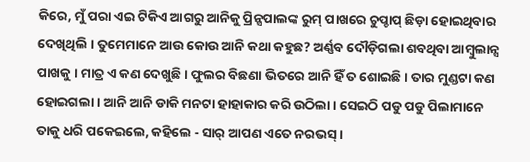କିରେ, ମୁଁ ପରା ଏଇ ଟିକିଏ ଆଗରୁ ଆନିକୁ ପ୍ରିନ୍ସପାଲଙ୍କ ରୁମ୍ ପାଖରେ ଚୁପ୍ଚାପ୍ ଛିଡ଼ା ହୋଇଥିବାର ଦେଖିଥିଲି । ତୁମେମାନେ ଆଉ କୋଉ ଆନି କଥା କହୁଛ? ଅର୍ଣ୍ଣବ ଦୌଡ଼ିଗଲା ଶବଥିବା ଆମ୍ବୁଲାନ୍ସ ପାଖକୁ । ମାତ୍ର ଏ କଣ ଦେଖୁଛି । ଫୁଲର ବିଛଣା ଭିତରେ ଆନି ହିଁ ତ ଶୋଇଛି । ତାର ମୁଣ୍ଡଟା କଣ ହୋଇଗଲା । ଆନି ଆନି ଡାକି ମନଟା ହାହାକାର କରି ଉଠିଲା । ସେଇଠି ପଡୁ ପଡୁ ପିଲାମାନେ ତାକୁ ଧରି ପକେଇଲେ, କହିଲେ - ସାର୍ ଆପଣ ଏତେ ନରଭସ୍ ।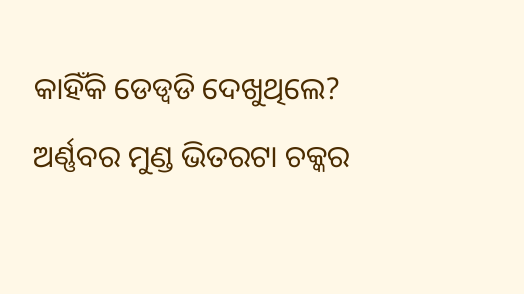କାହିଁକି ଡେଡ୍ବଡି ଦେଖୁଥିଲେ? ଅର୍ଣ୍ଣବର ମୁଣ୍ଡ ଭିତରଟା ଚକ୍କର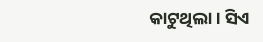କାଟୁଥିଲା । ସିଏ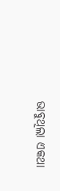ଭାବୁଥିଲା ଏକଥା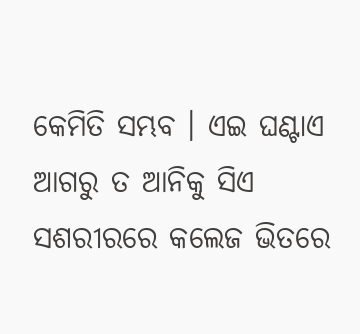କେମିତି ସମ୍ଭବ । ଏଇ ଘଣ୍ଟାଏ ଆଗରୁ ତ ଆନିକୁ ସିଏ ସଶରୀରରେ କଲେଜ ଭିତରେ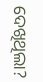ଦେଖିଥିଲା?